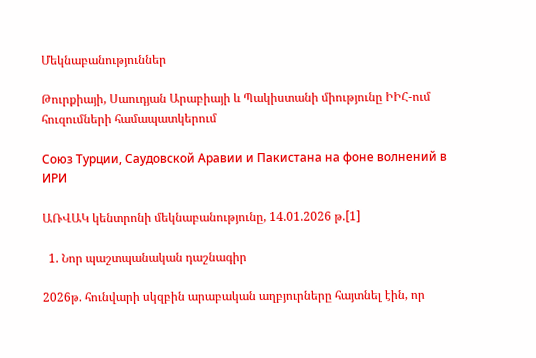Մեկնաբանություններ

Թուրքիայի, Սաուդյան Արաբիայի և Պակիստանի միությունը ԻԻՀ-ում հուզումների համապատկերում

Союз Турции, Саудовской Аравии и Пакистана на фоне волнений в ИРИ

ԱՌՎԱԿ կենտրոնի մեկնաբանությունը, 14.01.2026 թ.[1]

  1. Նոր պաշտպանական դաշնագիր

2026թ. հունվարի սկզբին արաբական աղբյուրները հայտնել էին, որ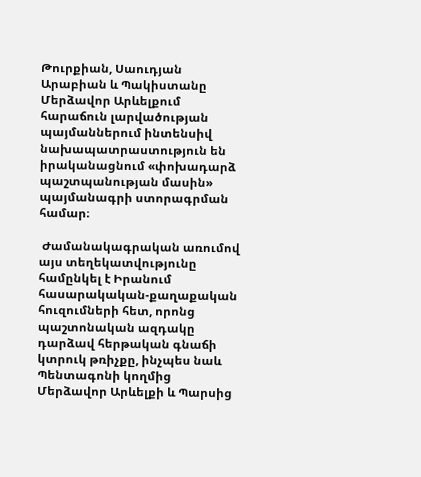Թուրքիան, Սաուդյան Արաբիան և Պակիստանը Մերձավոր Արևելքում հարաճուն լարվածության պայմաններում ինտենսիվ նախապատրաստություն են իրականացնում «փոխադարձ պաշտպանության մասին» պայմանագրի ստորագրման համար։

 Ժամանակագրական առումով այս տեղեկատվությունը համընկել է Իրանում հասարակական-քաղաքական հուզումների հետ, որոնց պաշտոնական ազդակը դարձավ հերթական գնաճի կտրուկ թռիչքը, ինչպես նաև Պենտագոնի կողմից Մերձավոր Արևելքի և Պարսից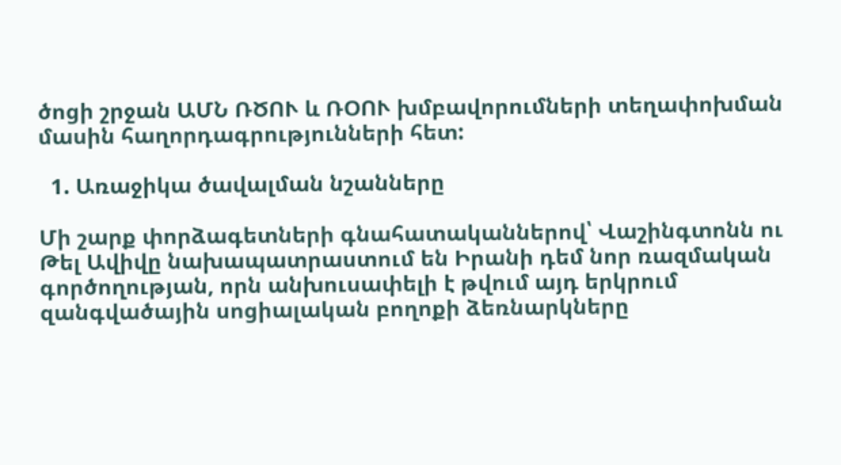ծոցի շրջան ԱՄՆ ՌԾՈՒ և ՌՕՈՒ խմբավորումների տեղափոխման մասին հաղորդագրությունների հետ:

  1. Առաջիկա ծավալման նշանները

Մի շարք փորձագետների գնահատականներով՝ Վաշինգտոնն ու Թել Ավիվը նախապատրաստում են Իրանի դեմ նոր ռազմական գործողության, որն անխուսափելի է թվում այդ երկրում զանգվածային սոցիալական բողոքի ձեռնարկները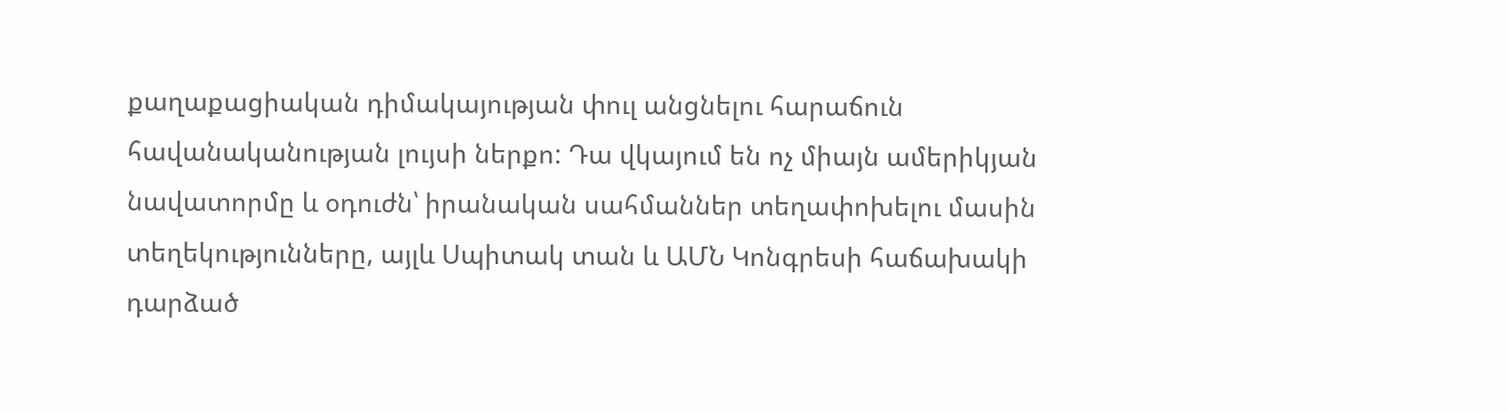քաղաքացիական դիմակայության փուլ անցնելու հարաճուն հավանականության լույսի ներքո: Դա վկայում են ոչ միայն ամերիկյան նավատորմը և օդուժն՝ իրանական սահմաններ տեղափոխելու մասին տեղեկությունները, այլև Սպիտակ տան և ԱՄՆ Կոնգրեսի հաճախակի դարձած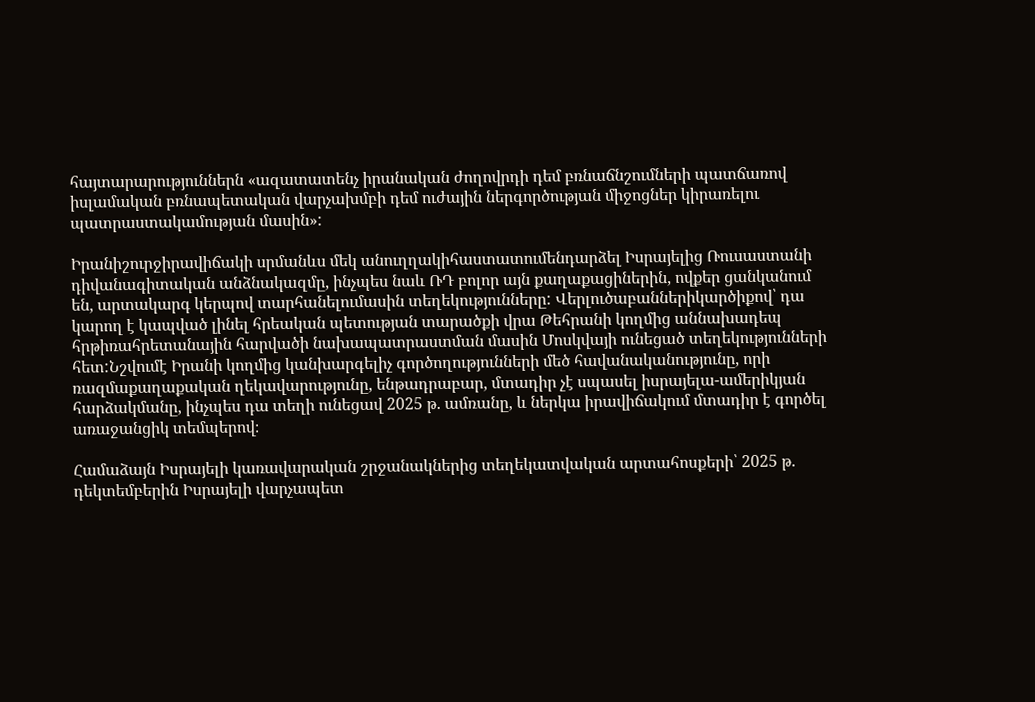հայտարարություններն «ազատատենչ իրանական ժողովրդի դեմ բռնաճնշումների պատճառով իսլամական բռնապետական վարչախմբի դեմ ուժային ներգործության միջոցներ կիրառելու պատրաստակամության մասին»:

Իրանիշուրջիրավիճակի սրմանևս մեկ անուղղակիհաստատումենդարձել Իսրայելից Ռուսաստանի դիվանագիտական անձնակազմը, ինչպես նաև ՌԴ բոլոր այն քաղաքացիներին, ովքեր ցանկանում են, արտակարգ կերպով տարհանելումասին տեղեկությունները: Վերլուծաբաններիկարծիքով՝ դա կարող է կապված լինել հրեական պետության տարածքի վրա Թեհրանի կողմից աննախադեպ հրթիռահրետանային հարվածի նախապատրաստման մասին Մոսկվայի ունեցած տեղեկությունների հետ:Նշվումէ Իրանի կողմից կանխարգելիչ գործողությունների մեծ հավանականությունը, որի ռազմաքաղաքական ղեկավարությունը, ենթադրաբար, մտադիր չէ սպասել իսրայելա-ամերիկյան հարձակմանը, ինչպես դա տեղի ունեցավ 2025 թ. ամռանը, և ներկա իրավիճակում մտադիր է գործել առաջանցիկ տեմպերով։

Համաձայն Իսրայելի կառավարական շրջանակներից տեղեկատվական արտահոսքերի՝ 2025 թ. դեկտեմբերին Իսրայելի վարչապետ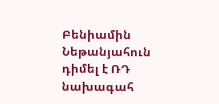Բենիամին Նեթանյահուն դիմել է ՌԴ նախագահ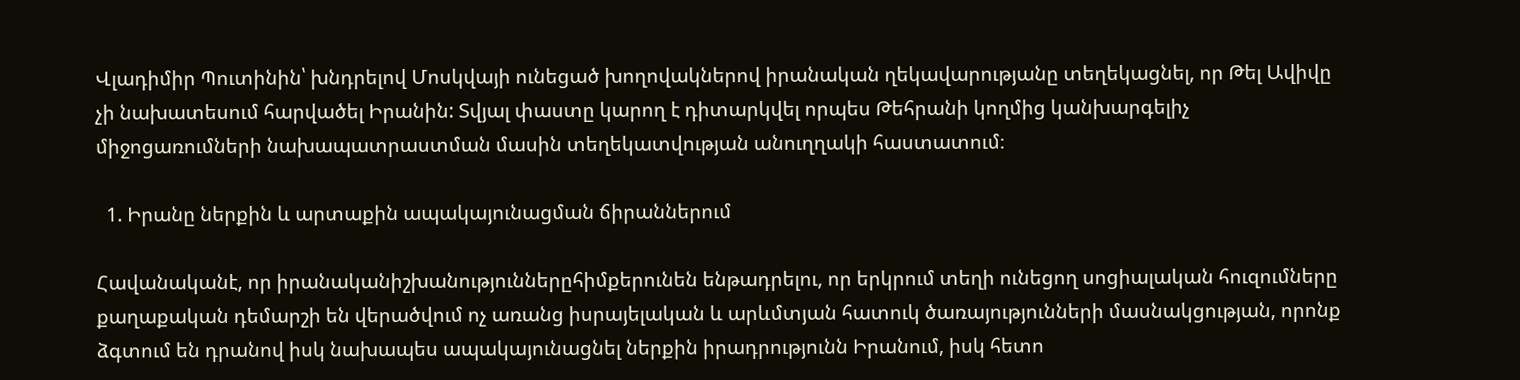Վլադիմիր Պուտինին՝ խնդրելով Մոսկվայի ունեցած խողովակներով իրանական ղեկավարությանը տեղեկացնել, որ Թել Ավիվը չի նախատեսում հարվածել Իրանին: Տվյալ փաստը կարող է դիտարկվել որպես Թեհրանի կողմից կանխարգելիչ միջոցառումների նախապատրաստման մասին տեղեկատվության անուղղակի հաստատում։

  1. Իրանը ներքին և արտաքին ապակայունացման ճիրաններում

Հավանականէ, որ իրանականիշխանություններըհիմքերունեն ենթադրելու, որ երկրում տեղի ունեցող սոցիալական հուզումները քաղաքական դեմարշի են վերածվում ոչ առանց իսրայելական և արևմտյան հատուկ ծառայությունների մասնակցության, որոնք ձգտում են դրանով իսկ նախապես ապակայունացնել ներքին իրադրությունն Իրանում, իսկ հետո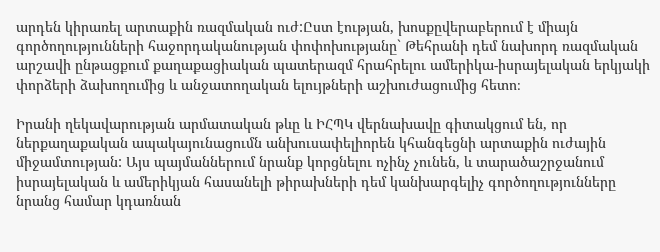արդեն կիրառել արտաքին ռազմական ուժ:Ըստ էության, խոսքըվերաբերում է միայն գործողությունների հաջորդականության փոփոխությանը` Թեհրանի դեմ նախորդ ռազմական արշավի ընթացքում քաղաքացիական պատերազմ հրահրելու ամերիկա-իսրայելական երկյակի փորձերի ձախողումից և անջատողական ելույթների աշխուժացումից հետո։

Իրանի ղեկավարության արմատական թևը և ԻՀՊԿ վերնախավը գիտակցում են, որ ներքաղաքական ապակայունացումն անխուսափելիորեն կհանգեցնի արտաքին ուժային միջամտության: Այս պայմաններում նրանք կորցնելու ոչինչ չունեն, և տարածաշրջանում իսրայելական և ամերիկյան հասանելի թիրախների դեմ կանխարգելիչ գործողությունները նրանց համար կդառնան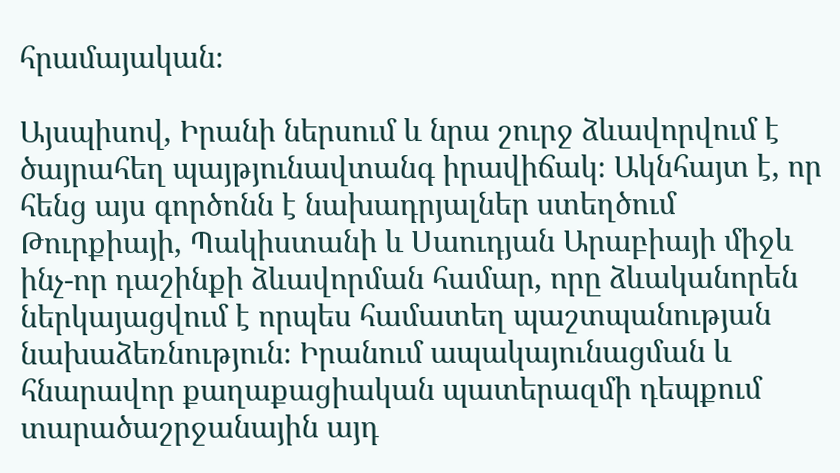հրամայական։

Այսպիսով, Իրանի ներսում և նրա շուրջ ձևավորվում է ծայրահեղ պայթյունավտանգ իրավիճակ։ Ակնհայտ է, որ հենց այս գործոնն է նախադրյալներ ստեղծում Թուրքիայի, Պակիստանի և Սաուդյան Արաբիայի միջև ինչ-որ դաշինքի ձևավորման համար, որը ձևականորեն ներկայացվում է որպես համատեղ պաշտպանության նախաձեռնություն։ Իրանում ապակայունացման և հնարավոր քաղաքացիական պատերազմի դեպքում տարածաշրջանային այդ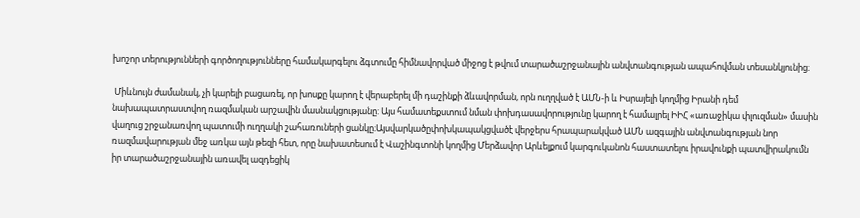խոշոր տերությունների գործողությունները համակարգելու ձգտումը հիմնավորված միջոց է թվում տարածաշրջանային անվտանգության ապահովման տեսանկյունից։

 Միևնույն ժամանակ, չի կարելի բացառել, որ խոսքը կարող է վերաբերել մի դաշինքի ձևավորման, որն ուղղված է ԱՄՆ-ի և Իսրայելի կողմից Իրանի դեմ նախապատրաստվող ռազմական արշավին մասնակցությանը: Այս համատեքստում նման փոխդասավորությունը կարող է համալրել ԻԻՀ «առաջիկա փլուզման» մասին վաղուց շրջանառվող պատումի ուղղակի շահառուների ցանկը։Այսվարկածըփոխկապակցվածէ վերջերս հրապարակված ԱՄՆ ազգային անվտանգության նոր ռազմավարության մեջ առկա այն թեզի հետ, որը նախատեսում է Վաշինգտոնի կողմից Մերձավոր Արևելքում կարգուկանոն հաստատելու իրավունքի պատվիրակումն իր տարածաշրջանային առավել ազդեցիկ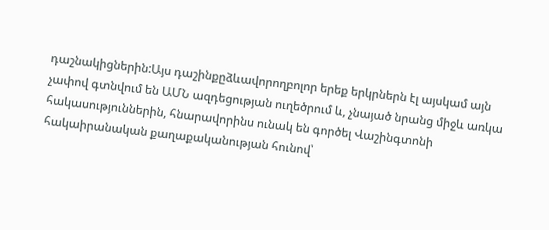դաշնակիցներին:Այս դաշինքըձևավորողբոլոր երեք երկրներն էլ այսկամ այն չափով գտնվում են ԱՄՆ ազդեցության ուղեծրում և, չնայած նրանց միջև առկա հակասություններին, հնարավորինս ունակ են գործել Վաշինգտոնի հակաիրանական քաղաքականության հունով՝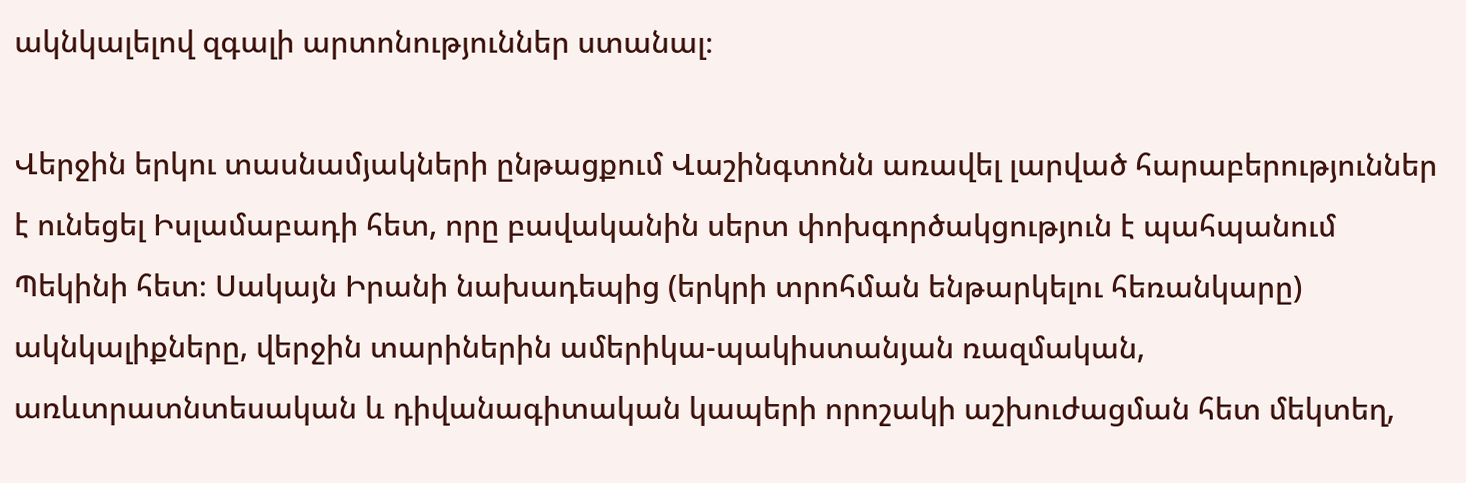ակնկալելով զգալի արտոնություններ ստանալ։

Վերջին երկու տասնամյակների ընթացքում Վաշինգտոնն առավել լարված հարաբերություններ է ունեցել Իսլամաբադի հետ, որը բավականին սերտ փոխգործակցություն է պահպանում Պեկինի հետ։ Սակայն Իրանի նախադեպից (երկրի տրոհման ենթարկելու հեռանկարը) ակնկալիքները, վերջին տարիներին ամերիկա-պակիստանյան ռազմական, առևտրատնտեսական և դիվանագիտական կապերի որոշակի աշխուժացման հետ մեկտեղ,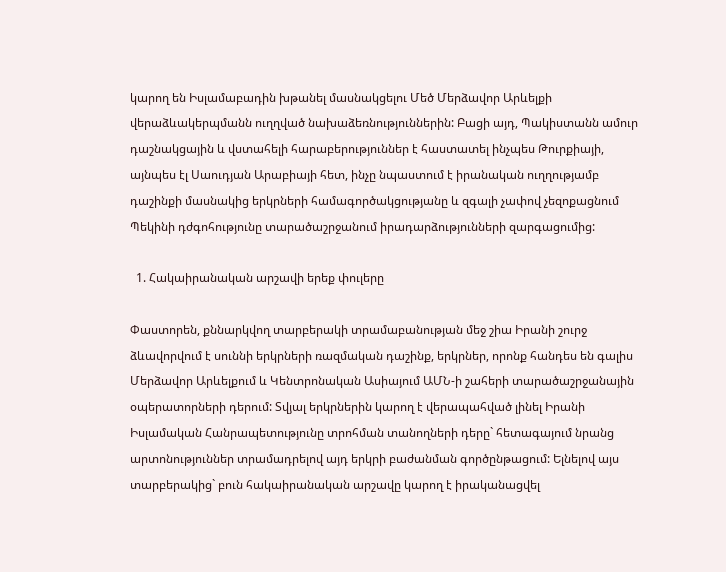կարող են Իսլամաբադին խթանել մասնակցելու Մեծ Մերձավոր Արևելքի վերաձևակերպմանն ուղղված նախաձեռնություններին: Բացի այդ, Պակիստանն ամուր դաշնակցային և վստահելի հարաբերություններ է հաստատել ինչպես Թուրքիայի, այնպես էլ Սաուդյան Արաբիայի հետ, ինչը նպաստում է իրանական ուղղությամբ դաշինքի մասնակից երկրների համագործակցությանը և զգալի չափով չեզոքացնում Պեկինի դժգոհությունը տարածաշրջանում իրադարձությունների զարգացումից:

  1. Հակաիրանական արշավի երեք փուլերը

Փաստորեն, քննարկվող տարբերակի տրամաբանության մեջ շիա Իրանի շուրջ ձևավորվում է սուննի երկրների ռազմական դաշինք, երկրներ, որոնք հանդես են գալիս Մերձավոր Արևելքում և Կենտրոնական Ասիայում ԱՄՆ-ի շահերի տարածաշրջանային օպերատորների դերում: Տվյալ երկրներին կարող է վերապահված լինել Իրանի Իսլամական Հանրապետությունը տրոհման տանողների դերը` հետագայում նրանց արտոնություններ տրամադրելով այդ երկրի բաժանման գործընթացում: Ելնելով այս տարբերակից` բուն հակաիրանական արշավը կարող է իրականացվել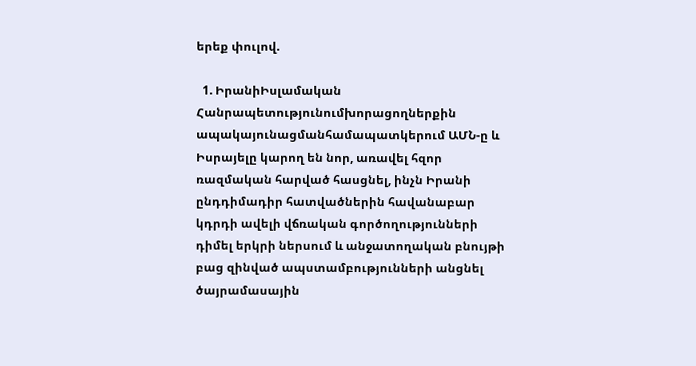երեք փուլով.

  1. ԻրանիԻսլամական Հանրապետությունումխորացողներքին ապակայունացմանհամապատկերում ԱՄՆ-ը և Իսրայելը կարող են նոր, առավել հզոր ռազմական հարված հասցնել, ինչն Իրանի ընդդիմադիր հատվածներին հավանաբար կդրդի ավելի վճռական գործողությունների դիմել երկրի ներսում և անջատողական բնույթի բաց զինված ապստամբությունների անցնել ծայրամասային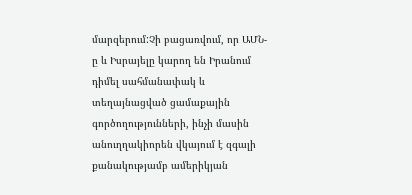մարզերում:Չի բացառվում, որ ԱՄՆ-ը և Իսրայելը կարող են Իրանում դիմել սահմանափակ և տեղայնացված ցամաքային գործողությունների, ինչի մասին անուղղակիորեն վկայում է զգալի քանակությամբ ամերիկյան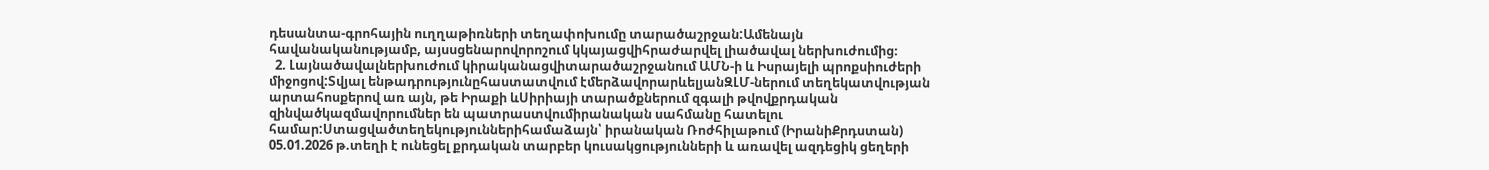դեսանտա-գրոհային ուղղաթիռների տեղափոխումը տարածաշրջան:Ամենայն հավանականությամբ, այսսցենարովորոշում կկայացվիհրաժարվել լիածավալ ներխուժումից։
  2. Լայնածավալներխուժում կիրականացվիտարածաշրջանում ԱՄՆ-ի և Իսրայելի պրոքսիուժերի միջոցով:Տվյալ ենթադրությունըհաստատվում էմերձավորարևելյանԶԼՄ-ներում տեղեկատվության արտահոսքերով առ այն, թե Իրաքի ևՍիրիայի տարածքներում զգալի թվովքրդական զինվածկազմավորումներ են պատրաստվումիրանական սահմանը հատելու համար:Ստացվածտեղեկություններիհամաձայն՝ իրանական Ռոժհիլաթում (ԻրանիՔրդստան) 05.01.2026 թ.տեղի է ունեցել քրդական տարբեր կուսակցությունների և առավել ազդեցիկ ցեղերի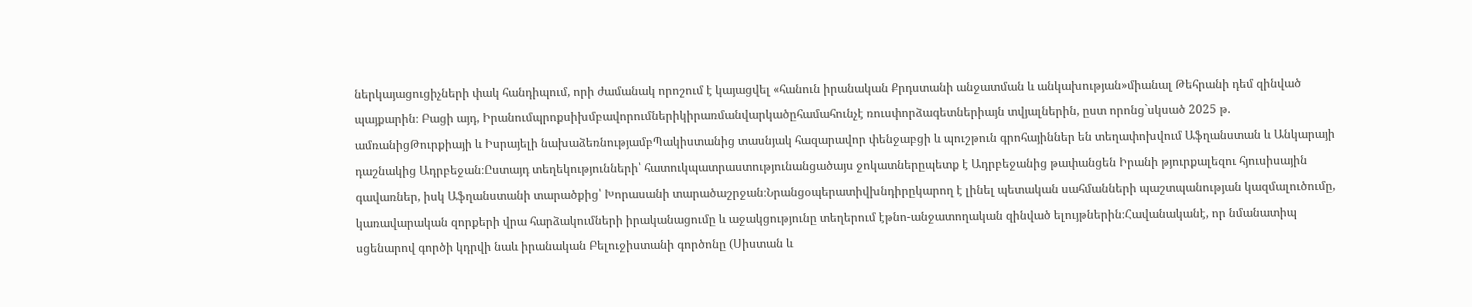ներկայացուցիչների փակ հանդիպում, որի ժամանակ որոշում է կայացվել «հանուն իրանական Քրդստանի անջատման և անկախության»միանալ Թեհրանի դեմ զինված պայքարին։ Բացի այդ, Իրանումպրոքսիխմբավորումներիկիրառմանվարկածըհամահունչէ ռուսփորձագետներիայն տվյալներին, ըստ որոնց`սկսած 2025 թ. ամռանիցԹուրքիայի և Իսրայելի նախաձեռնությամբՊակիստանից տասնյակ հազարավոր փենջաբցի և պուշթուն գրոհայիններ են տեղափոխվում Աֆղանստան և Անկարայի դաշնակից Ադրբեջան։Ըստայդ տեղեկությունների՝ հատուկպատրաստությունանցածայս ջոկատներըպետք է Ադրբեջանից թափանցեն Իրանի թյուրքալեզու հյուսիսային գավառներ, իսկ Աֆղանստանի տարածքից՝ Խորասանի տարածաշրջան։Նրանցօպերատիվխնդիրըկարող է լինել պետական սահմանների պաշտպանության կազմալուծումը, կառավարական զորքերի վրա հարձակումների իրականացումը և աջակցությունը տեղերում էթնո-անջատողական զինված ելույթներին։Հավանականէ, որ նմանատիպ սցենարով գործի կդրվի նաև իրանական Բելուջիստանի գործոնը (Սիստան և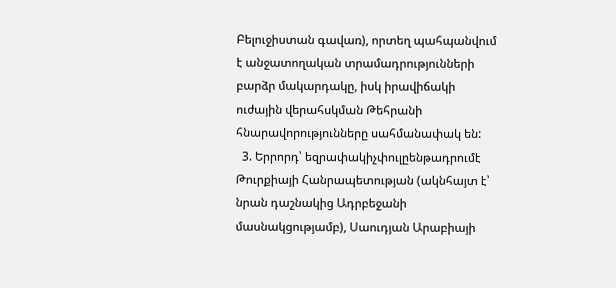Բելուջիստան գավառ), որտեղ պահպանվում է անջատողական տրամադրությունների բարձր մակարդակը, իսկ իրավիճակի ուժային վերահսկման Թեհրանի հնարավորությունները սահմանափակ են:
  3. Երրորդ՝ եզրափակիչփուլըենթադրումէ Թուրքիայի Հանրապետության (ակնհայտ է՝ նրան դաշնակից Ադրբեջանի մասնակցությամբ), Սաուդյան Արաբիայի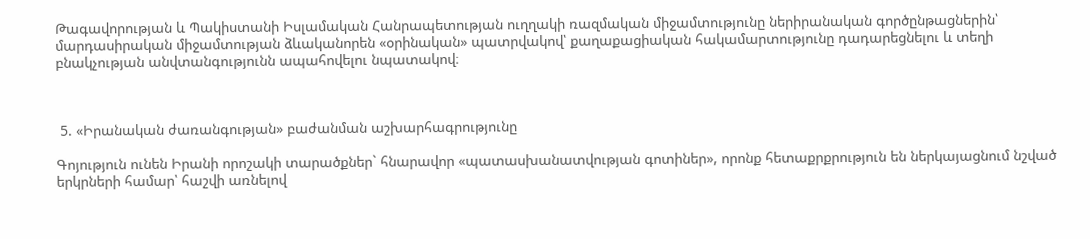Թագավորության և Պակիստանի Իսլամական Հանրապետության ուղղակի ռազմական միջամտությունը ներիրանական գործընթացներին՝ մարդասիրական միջամտության ձևականորեն «օրինական» պատրվակով՝ քաղաքացիական հակամարտությունը դադարեցնելու և տեղի բնակչության անվտանգությունն ապահովելու նպատակով։



 5. «Իրանական ժառանգության» բաժանման աշխարհագրությունը

Գոյություն ունեն Իրանի որոշակի տարածքներ` հնարավոր «պատասխանատվության գոտիներ», որոնք հետաքրքրություն են ներկայացնում նշված երկրների համար՝ հաշվի առնելով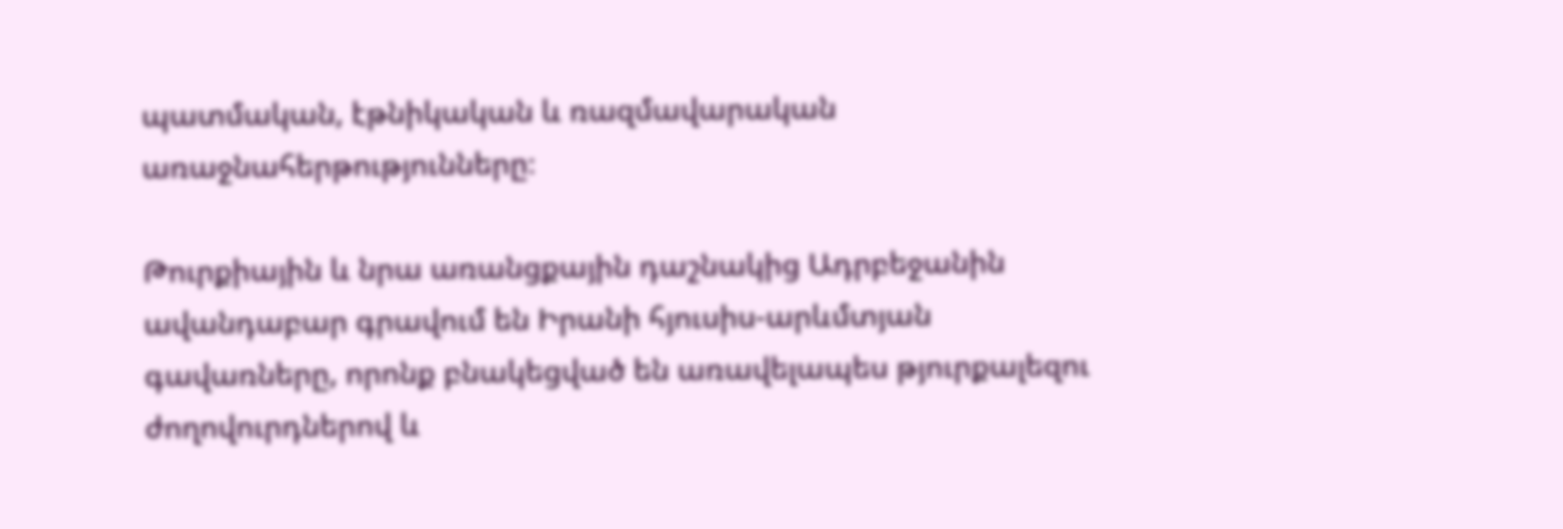պատմական, էթնիկական և ռազմավարական առաջնահերթությունները։

Թուրքիային և նրա առանցքային դաշնակից Ադրբեջանին ավանդաբար գրավում են Իրանի հյուսիս-արևմտյան գավառները, որոնք բնակեցված են առավելապես թյուրքալեզու ժողովուրդներով և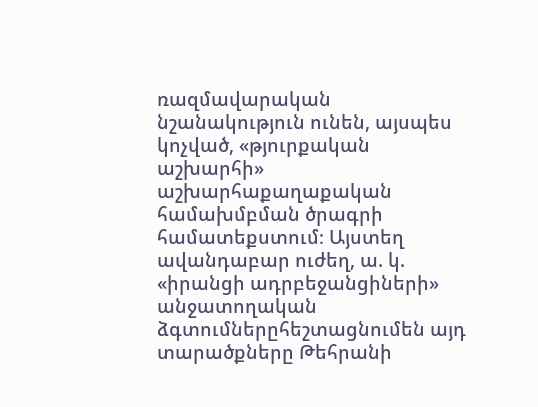ռազմավարական նշանակություն ունեն, այսպես կոչված, «թյուրքական աշխարհի» աշխարհաքաղաքական համախմբման ծրագրի համատեքստում։ Այստեղ ավանդաբար ուժեղ, ա. կ. «իրանցի ադրբեջանցիների» անջատողական ձգտումներըհեշտացնումեն այդ տարածքները Թեհրանի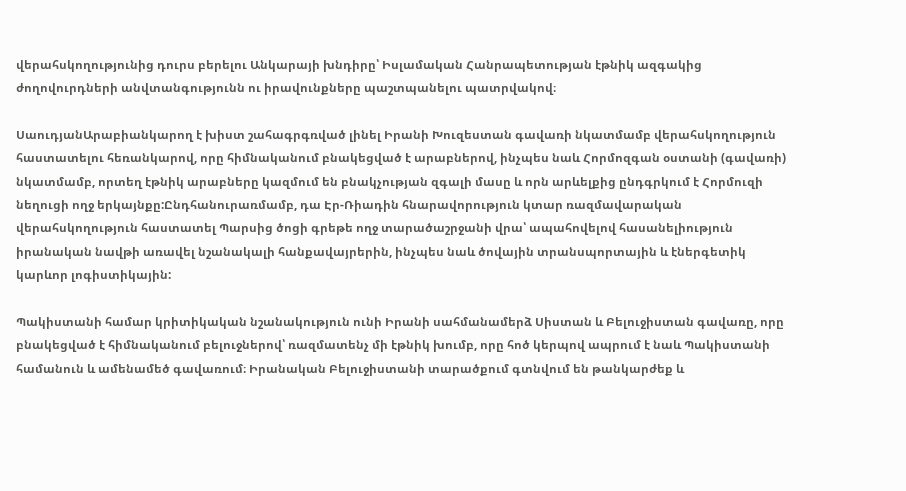վերահսկողությունից դուրս բերելու Անկարայի խնդիրը՝ Իսլամական Հանրապետության էթնիկ ազգակից ժողովուրդների անվտանգությունն ու իրավունքները պաշտպանելու պատրվակով։

ՍաուդյանԱրաբիանկարող է խիստ շահագրգռված լինել Իրանի Խուզեստան գավառի նկատմամբ վերահսկողություն հաստատելու հեռանկարով, որը հիմնականում բնակեցված է արաբներով, ինչպես նաև Հորմոզգան օստանի (գավառի) նկատմամբ, որտեղ էթնիկ արաբները կազմում են բնակչության զգալի մասը և որն արևելքից ընդգրկում է Հորմուզի նեղուցի ողջ երկայնքը:Ընդհանուրառմամբ, դա Էր-Ռիադին հնարավորություն կտար ռազմավարական վերահսկողություն հաստատել Պարսից ծոցի գրեթե ողջ տարածաշրջանի վրա՝ ապահովելով հասանելիություն իրանական նավթի առավել նշանակալի հանքավայրերին, ինչպես նաև ծովային տրանսպորտային և էներգետիկ կարևոր լոգիստիկային:

Պակիստանի համար կրիտիկական նշանակություն ունի Իրանի սահմանամերձ Սիստան և Բելուջիստան գավառը, որը բնակեցված է հիմնականում բելուջներով՝ ռազմատենչ մի էթնիկ խումբ, որը հոծ կերպով ապրում է նաև Պակիստանի համանուն և ամենամեծ գավառում։ Իրանական Բելուջիստանի տարածքում գտնվում են թանկարժեք և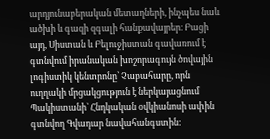արդյունաբերական մետաղների, ինչպես նաև ածխի և գազի զգալի հանքավայրեր։ Բացի այդ, Սիստան և Բելուջիստան գավառում է գտնվում իրանական խոշորագույն ծովային լոգիստիկ կենտրոնը՝ Չաբահարը, որն ուղղակի մրցակցություն է ներկայացնում Պակիստանի` Հնդկական օվկիանոսի ափին գտնվող Գվադար նավահանգստին: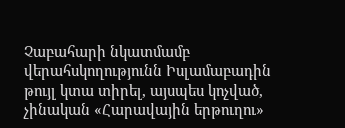Չաբահարի նկատմամբ վերահսկողությունն Իսլամաբադին թույլ կտա տիրել, այսպես կոչված, չինական «Հարավային երթուղու»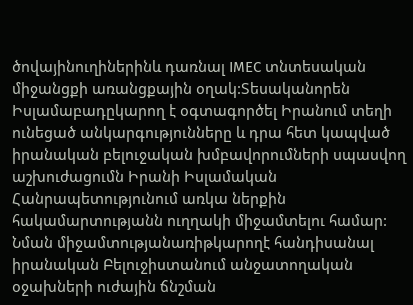ծովայինուղիներինև դառնալ IMEC տնտեսական միջանցքի առանցքային օղակ:Տեսականորեն Իսլամաբադըկարող է օգտագործել Իրանում տեղի ունեցած անկարգությունները և դրա հետ կապված իրանական բելուջական խմբավորումների սպասվող աշխուժացումն Իրանի Իսլամական Հանրապետությունում առկա ներքին հակամարտությանն ուղղակի միջամտելու համար: Նման միջամտությանառիթկարողէ հանդիսանալ իրանական Բելուջիստանում անջատողական օջախների ուժային ճնշման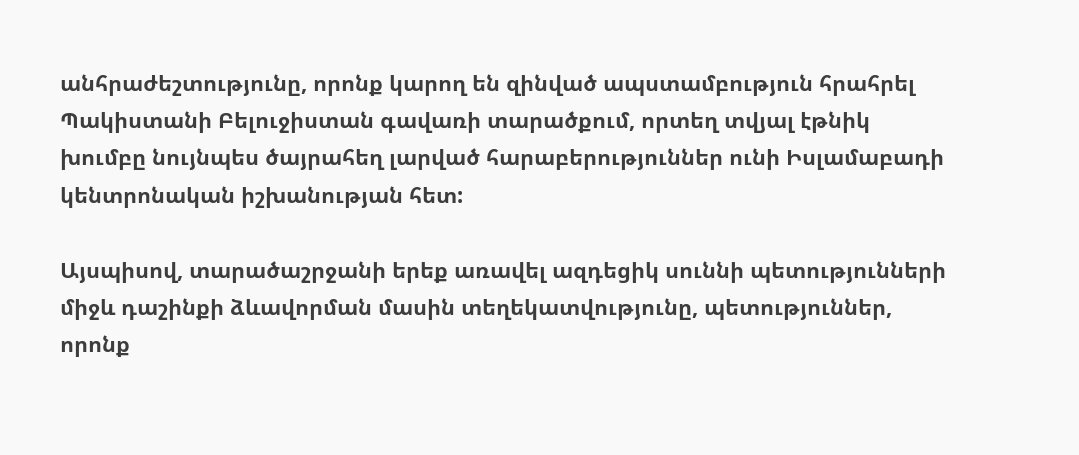անհրաժեշտությունը, որոնք կարող են զինված ապստամբություն հրահրել Պակիստանի Բելուջիստան գավառի տարածքում, որտեղ տվյալ էթնիկ խումբը նույնպես ծայրահեղ լարված հարաբերություններ ունի Իսլամաբադի կենտրոնական իշխանության հետ:

Այսպիսով, տարածաշրջանի երեք առավել ազդեցիկ սուննի պետությունների միջև դաշինքի ձևավորման մասին տեղեկատվությունը, պետություններ, որոնք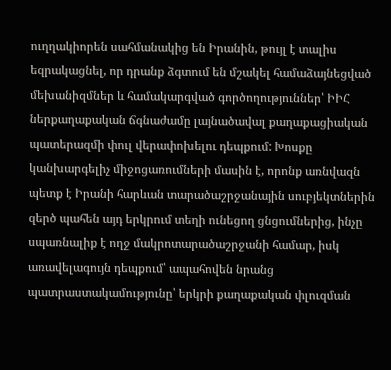ուղղակիորեն սահմանակից են Իրանին, թույլ է տալիս եզրակացնել, որ դրանք ձգտում են մշակել համաձայնեցված մեխանիզմներ և համակարգված գործողություններ՝ ԻԻՀ ներքաղաքական ճգնաժամը լայնածավալ քաղաքացիական պատերազմի փուլ վերափոխելու դեպքում: Խոսքը կանխարգելիչ միջոցառումների մասին է, որոնք առնվազն պետք է Իրանի հարևան տարածաշրջանային սուբյեկտներին զերծ պահեն այդ երկրում տեղի ունեցող ցնցումներից, ինչը սպառնալիք է ողջ մակրոտարածաշրջանի համար, իսկ առավելագույն դեպքում՝ ապահովեն նրանց պատրաստակամությունը՝ երկրի քաղաքական փլուզման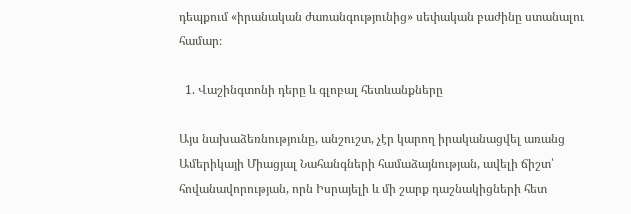դեպքում «իրանական ժառանգությունից» սեփական բաժինը ստանալու համար։

  1. Վաշինգտոնի դերը և գլոբալ հետևանքները

Այս նախաձեռնությունը, անշուշտ, չէր կարող իրականացվել առանց Ամերիկայի Միացյալ Նահանգների համաձայնության, ավելի ճիշտ՝ հովանավորության, որն Իսրայելի և մի շարք դաշնակիցների հետ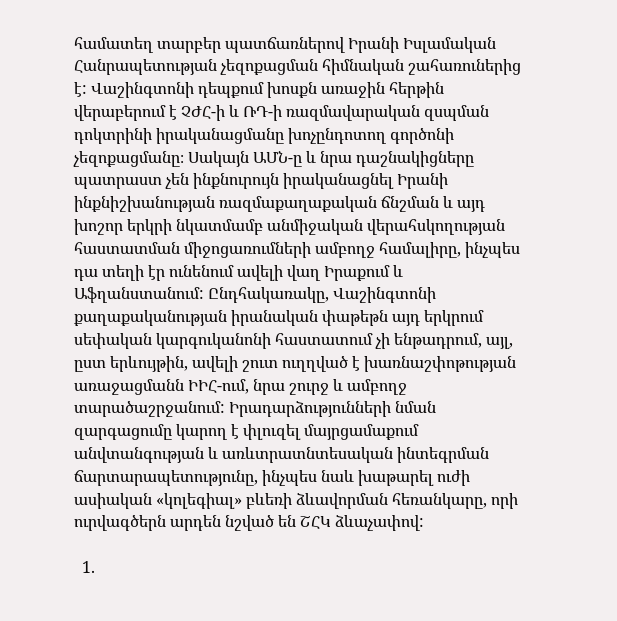համատեղ տարբեր պատճառներով Իրանի Իսլամական Հանրապետության չեզոքացման հիմնական շահառուներից է: Վաշինգտոնի դեպքում խոսքն առաջին հերթին վերաբերում է ՉԺՀ-ի և ՌԴ-ի ռազմավարական զսպման դոկտրինի իրականացմանը խոչընդոտող գործոնի չեզոքացմանը։ Սակայն ԱՄՆ-ը և նրա դաշնակիցները պատրաստ չեն ինքնուրույն իրականացնել Իրանի ինքնիշխանության ռազմաքաղաքական ճնշման և այդ խոշոր երկրի նկատմամբ անմիջական վերահսկողության հաստատման միջոցառումների ամբողջ համալիրը, ինչպես դա տեղի էր ունենում ավելի վաղ Իրաքում և Աֆղանստանում: Ընդհակառակը, Վաշինգտոնի քաղաքականության իրանական փաթեթն այդ երկրում սեփական կարգուկանոնի հաստատում չի ենթադրում, այլ, ըստ երևույթին, ավելի շուտ ուղղված է խառնաշփոթության առաջացմանն ԻԻՀ-ում, նրա շուրջ և ամբողջ տարածաշրջանում: Իրադարձությունների նման զարգացումը կարող է փլուզել մայրցամաքում անվտանգության և առևտրատնտեսական ինտեգրման ճարտարապետությունը, ինչպես նաև խաթարել ուժի ասիական «կոլեգիալ» բևեռի ձևավորման հեռանկարը, որի ուրվագծերն արդեն նշված են ՇՀԿ ձևաչափով:

  1.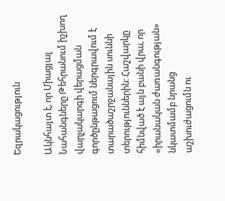Եզրակացություն

Ակնհայտ է, որ Միացյալ Նահանգները Թեհրանում իշխող վարչակարգի վերացման գործընթացում ներգրավում է տարածաշրջանային սուննի տերություններին: Հաշվարկը հիմնված է այն բանի վրա, որ «իրանական ժառանգության» նկատմամբ նրանց աշխուժացումն ու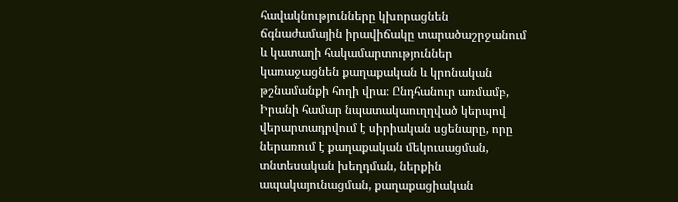հավակնությունները կխորացնեն ճգնաժամային իրավիճակը տարածաշրջանում և կատաղի հակամարտություններ կառաջացնեն քաղաքական և կրոնական թշնամանքի հողի վրա։ Ընդհանուր առմամբ, Իրանի համար նպատակաուղղված կերպով վերարտադրվում է սիրիական սցենարը, որը ներառում է քաղաքական մեկուսացման, տնտեսական խեղդման, ներքին ապակայունացման, քաղաքացիական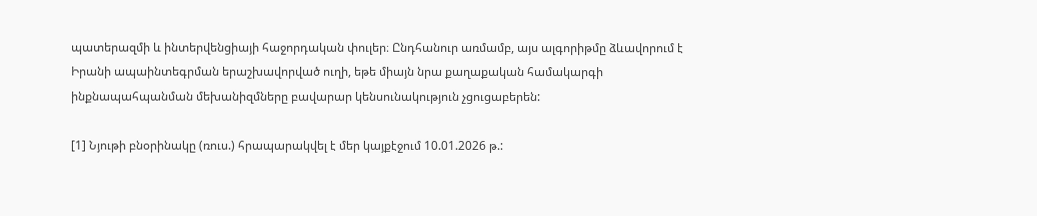պատերազմի և ինտերվենցիայի հաջորդական փուլեր։ Ընդհանուր առմամբ, այս ալգորիթմը ձևավորում է Իրանի ապաինտեգրման երաշխավորված ուղի, եթե միայն նրա քաղաքական համակարգի ինքնապահպանման մեխանիզմները բավարար կենսունակություն չցուցաբերեն:

[1] Նյութի բնօրինակը (ռուս.) հրապարակվել է մեր կայքէջում 10.01.2026 թ.: